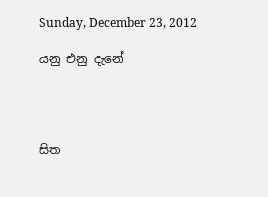Sunday, December 23, 2012

යනු එනු දැනේ




සිත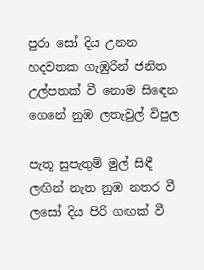පුරා සෝ දිය උනන
හදවතක ගැඹුරින් ජනිත
උල්පතක් වී නොම සිඳෙන
ගෙනේ නුඹ ලතැවුල් විපුල

පැතූ සුපැතුම් මුල් සිඳී
ලඟින් නැත නුඹ නතර වී
ලසෝ දිය පිරි ගඟක් වී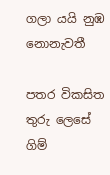ගලා යයි නුඹ නොනැවතී

පතර විකසිත තුරු ලෙසේ
ගිම්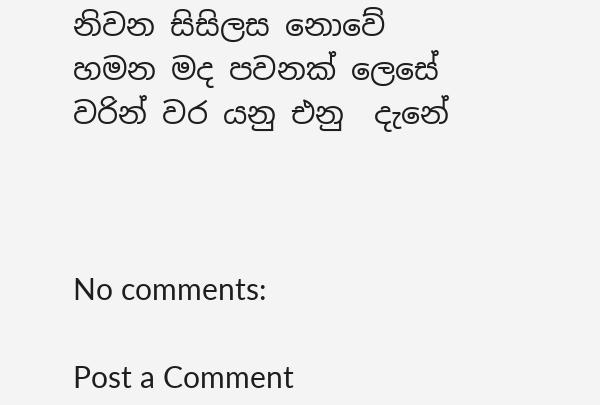නිවන සිසිලස නොවේ
හමන මද පවනක් ලෙසේ
වරින් වර යනු එනු  දැනේ



No comments:

Post a Comment